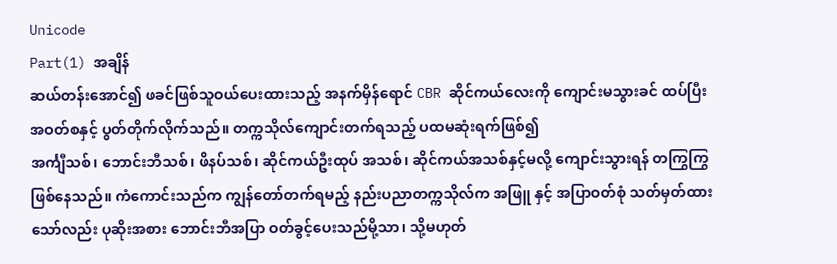Unicode
Part(1) အချိန်
ဆယ်တန်းအောင်၍ ဖခင်ဖြစ်သူဝယ်ပေးထားသည့် အနက်မှိန်ရောင် CBR ဆိုင်ကယ်လေးကို ကျောင်းမသွားခင် ထပ်ပြီး အဝတ်စနှင့် ပွတ်တိုက်လိုက်သည်။ တက္ကသိုလ်ကျောင်းတက်ရသည့် ပထမဆုံးရက်ဖြစ်၍
အင်္ကျီသစ်၊ ဘောင်းဘီသစ်၊ ဖိနပ်သစ်၊ ဆိုင်ကယ်ဦးထုပ် အသစ်၊ ဆိုင်ကယ်အသစ်နှင့်မလို့ ကျောင်းသွားရန် တကြွကြွ ဖြစ်နေသည်။ ကံကောင်းသည်က ကျွန်တော်တက်ရမည့် နည်းပညာတက္ကသိုလ်က အဖြူ နှင့် အပြာဝတ်စုံ သတ်မှတ်ထားသော်လည်း ပုဆိုးအစား ဘောင်းဘီအပြာ ဝတ်ခွင့်ပေးသည်မို့သာ၊ သို့မဟုတ်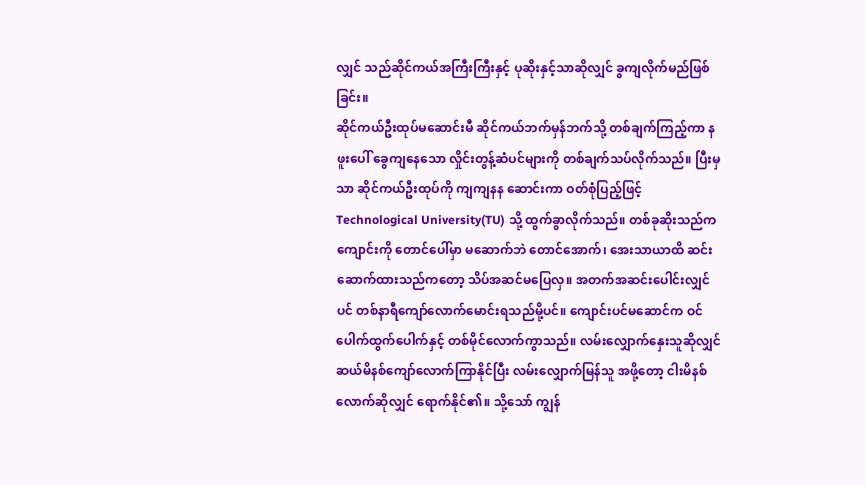လျှင် သည်ဆိုင်ကယ်အကြီးကြီးနှင့် ပုဆိုးနှင့်သာဆိုလျှင် ခွကျလိုက်မည်ဖြစ်ခြင်း။
ဆိုင်ကယ်ဦးထုပ်မဆောင်းမီ ဆိုင်ကယ်ဘက်မှန်ဘက်သို့ တစ်ချက်ကြည့်ကာ နဖူးပေါ် ခွေကျနေသော လှိုင်းတွန့်ဆံပင်များကို တစ်ချက်သပ်လိုက်သည်။ ပြီးမှသာ ဆိုင်ကယ်ဦးထုပ်ကို ကျကျနန ဆောင်းကာ ဝတ်စုံပြည့်ဖြင့် Technological University(TU) သို့ ထွက်ခွာလိုက်သည်။ တစ်ခုဆိုးသည်က ကျောင်းကို တောင်ပေါ်မှာ မဆောက်ဘဲ တောင်အောက်၊ အေးသာယာထိ ဆင်းဆောက်ထားသည်ကတော့ သိပ်အဆင်မပြေလှ။ အတက်အဆင်းပေါင်းလျှင်ပင် တစ်နာရီကျော်လောက်မောင်းရသည်မို့ပင်။ ကျောင်းပင်မဆောင်က ဝင်ပေါက်ထွက်ပေါက်နှင့် တစ်မိုင်လောက်ကွာသည်။ လမ်းလျှောက်နှေးသူဆိုလျှင် ဆယ်မိနစ်ကျော်လောက်ကြာနိုင်ပြီး လမ်းလျှောက်မြန်သူ အဖို့တော့ ငါးမိနစ်လောက်ဆိုလျှင် ရောက်နိုင်၏။ သို့သော် ကျွန်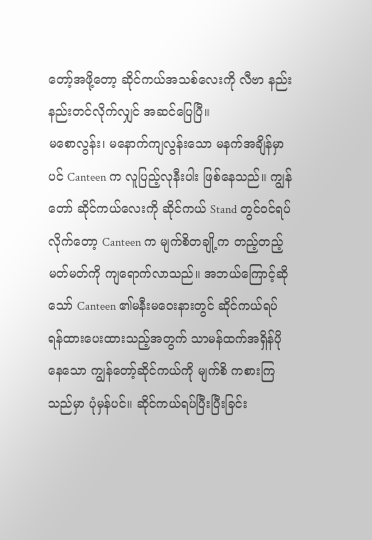တော့်အဖို့တော့ ဆိုင်ကယ်အသစ်လေးကို လီဗာ နည်းနည်းတင်လိုက်လျှင် အဆင်ပြေပြီ။
မစောလွန်း၊ မနောက်ကျလွန်းသော မနက်အချိန်မှာပင် Canteen က လူပြည့်လုနီးပါး ဖြစ်နေသည်။ ကျွန်တော် ဆိုင်ကယ်လေးကို ဆိုင်ကယ် Stand တွင်ဝင်ရပ်လိုက်တော့ Canteen က မျက်စိတချို့က တည့်တည့်မတ်မတ်ကို ကျရောက်လာသည်။ အဘယ်ကြောင့်ဆိုသော် Canteen ၏မနီးမဝေးနားတွင် ဆိုင်ကယ်ရပ်ရန်ထားပေးထားသည့်အတွက် သာမန်ထက်အရှိန်ပိုနေသော ကျွန်တော့်ဆိုင်ကယ်ကို မျက်စိ ကစားကြသည်မှာ ပုံမှန်ပင်။ ဆိုင်ကယ်ရပ်ပြီးပြီးခြင်း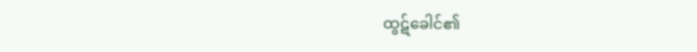ထွဋ်ခေါင်၏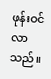ဖုန်းဝင်လာသည်။